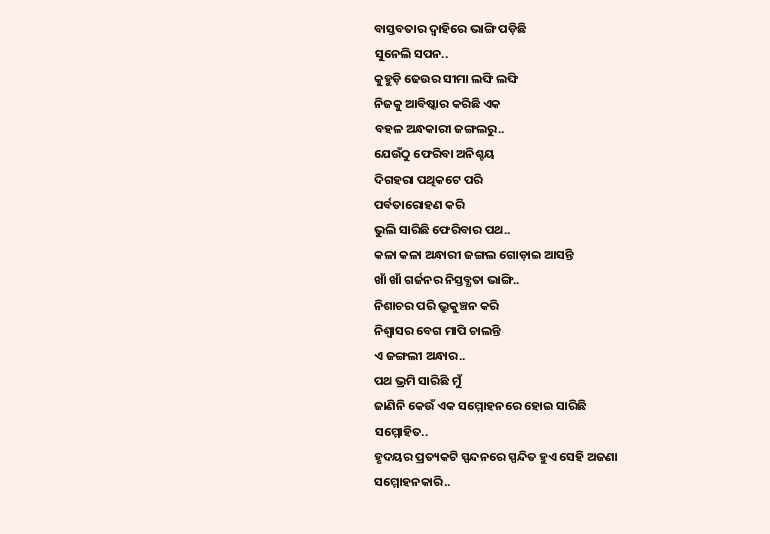ବାସ୍ତବତାର ଦ୍ଵାହିରେ ଭାଙ୍ଗି ପଡ଼ିଛି
ସୁନେଲି ସପନ..
କୁହୁଡ଼ି ଢେଉର ସୀମା ଲଙ୍ଘି ଲଙ୍ଘି
ନିଜକୁ ଆବିଷ୍କାର କରିଛି ଏକ
ବହଳ ଅନ୍ଧକାରୀ ଜଙ୍ଗଲରୁ..
ଯେଉଁଠୁ ଫେରିବା ଅନିଶ୍ଚୟ
ଦିଗହରା ପଥିକଟେ ପରି
ପର୍ବତାରୋହଣ କରି
ଭୁଲି ସାରିଛି ଫେରିବାର ପଥ..
କଳା କଳା ଅନ୍ଧାରୀ ଜଙ୍ଗଲ ଗୋଡ଼ାଇ ଆସନ୍ତି
ଖାଁ ଖାଁ ଗର୍ଜନର ନିସ୍ତବ୍ଧତା ଭାଙ୍ଗି..
ନିଶାଚର ପରି ଭ୍ରୁକୁଞ୍ଚନ କରି
ନିଶ୍ୱାସର ବେଗ ମାପି ଚାଲନ୍ତି
ଏ ଜଙ୍ଗଲୀ ଅନ୍ଧାର..
ପଥ ଭ୍ରମି ସାରିଛି ମୁଁ
ଜାଣିନି କେଉଁ ଏକ ସମ୍ମୋହନରେ ହୋଇ ସାରିଛି
ସମ୍ମୋହିତ..
ହୃଦୟର ପ୍ରତ୍ୟକଟି ସ୍ପନ୍ଦନରେ ସ୍ପନ୍ଦିତ ହୁଏ ସେହି ଅଜଣା
ସମ୍ମୋହନକାରି..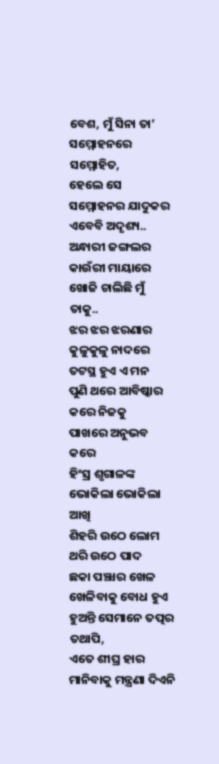ବେଶ, ମୁଁ ସିନା ତା’ ସମ୍ମୋହନରେ ସମ୍ମୋହିତ,
ହେଲେ ସେ ସମ୍ମୋହନର ଯାଦୁକର ଏବେବି ଅଦୃଶ୍ୟ..
ଅନ୍ଧାରୀ ଜଙ୍ଗଲର କାଉଁରୀ ମାୟାରେ
ଖୋଜି ଚାଲିଛି ମୁଁ ତାକୁ..
ଝର ଝର ଝରଣାର କୁଳୁକୁଳୁ ନାଦରେ
ତଟସ୍ଥ ହୁଏ ଏ ମନ
ପୁଣି ଥରେ ଆବିଷ୍କାର କରେ ନିଜକୁ
ପାଖରେ ଅନୁଭବ କରେ
ହିଂସ୍ର ଶୃଗାଳଙ୍କ ଭୋକିଲା ଭୋକିଲା ଆଖି
ଶିହରି ଉଠେ ଲୋମ
ଥରି ଉଠେ ପାଦ
ଛକା ପଞ୍ଝାର ଖେଳ ଖେଳିବାକୁ ବୋଧ ହୁଏ
ହୁଅନ୍ତି ସେମାନେ ତତ୍ପର
ତଥାପି,
ଏତେ ଶୀଘ୍ର ହାର ମାନିବାକୁ ମନ୍ତ୍ରଣା ଦିଏନି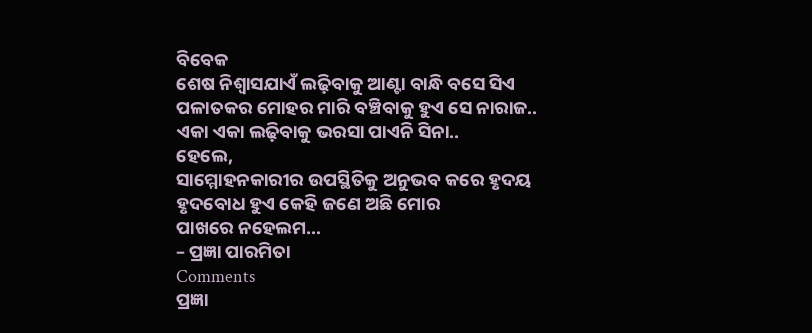ବିବେକ
ଶେଷ ନିଶ୍ୱାସଯାଏଁ ଲଢ଼ିବାକୁ ଆଣ୍ଟା ବାନ୍ଧି ବସେ ସିଏ
ପଳାତକର ମୋହର ମାରି ବଞ୍ଚିବାକୁ ହୁଏ ସେ ନାରାଜ..
ଏକା ଏକା ଲଢ଼ିବାକୁ ଭରସା ପାଏନି ସିନା..
ହେଲେ,
ସାମ୍ମୋହନକାରୀର ଉପସ୍ଥିତିକୁ ଅନୁଭବ କରେ ହୃଦୟ
ହୃଦବୋଧ ହୁଏ କେହି ଜଣେ ଅଛି ମୋର
ପାଖରେ ନହେଲମ…
– ପ୍ରଜ୍ଞା ପାରମିତା
Comments
ପ୍ରଜ୍ଞା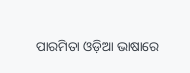ପାରମିତା ଓଡ଼ିଆ ଭାଷାରେ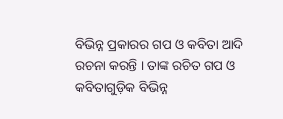ବିଭିନ୍ନ ପ୍ରକାରର ଗପ ଓ କବିତା ଆଦି ରଚନା କରନ୍ତି । ତାଙ୍କ ରଚିତ ଗପ ଓ କବିତାଗୁଡ଼ିକ ବିଭିନ୍ନ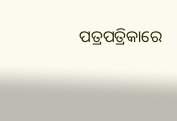ପତ୍ରପତ୍ରିକାରେ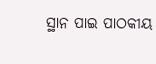ସ୍ଥାନ ପାଇ ପାଠକୀୟ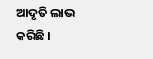ଆଦୃତି ଲାଭ କରିଛି ।